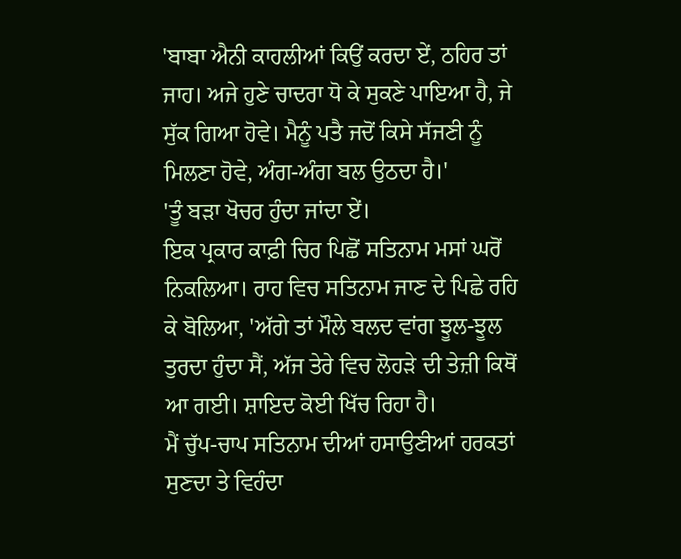'ਬਾਬਾ ਐਨੀ ਕਾਹਲੀਆਂ ਕਿਉਂ ਕਰਦਾ ਏਂ, ਠਹਿਰ ਤਾਂ ਜਾਹ। ਅਜੇ ਹੁਣੇ ਚਾਦਰਾ ਧੋ ਕੇ ਸੁਕਣੇ ਪਾਇਆ ਹੈ, ਜੇ ਸੁੱਕ ਗਿਆ ਹੋਵੇ। ਮੈਨੂੰ ਪਤੈ ਜਦੋਂ ਕਿਸੇ ਸੱਜਣੀ ਨੂੰ ਮਿਲਣਾ ਹੋਵੇ, ਅੰਗ-ਅੰਗ ਬਲ ਉਠਦਾ ਹੈ।'
'ਤੂੰ ਬੜਾ ਖੋਚਰ ਹੁੰਦਾ ਜਾਂਦਾ ਏਂ।
ਇਕ ਪ੍ਰਕਾਰ ਕਾਫ਼ੀ ਚਿਰ ਪਿਛੋਂ ਸਤਿਨਾਮ ਮਸਾਂ ਘਰੋਂ ਨਿਕਲਿਆ। ਰਾਹ ਵਿਚ ਸਤਿਨਾਮ ਜਾਣ ਦੇ ਪਿਛੇ ਰਹਿ ਕੇ ਬੋਲਿਆ, 'ਅੱਗੇ ਤਾਂ ਮੌਲੇ ਬਲਦ ਵਾਂਗ ਝੂਲ-ਝੂਲ ਤੁਰਦਾ ਹੁੰਦਾ ਸੈਂ, ਅੱਜ ਤੇਰੇ ਵਿਚ ਲੋਹੜੇ ਦੀ ਤੇਜ਼ੀ ਕਿਥੋਂ ਆ ਗਈ। ਸ਼ਾਇਦ ਕੋਈ ਖਿੱਚ ਰਿਹਾ ਹੈ।
ਮੈਂ ਚੁੱਪ-ਚਾਪ ਸਤਿਨਾਮ ਦੀਆਂ ਹਸਾਉਣੀਆਂ ਹਰਕਤਾਂ ਸੁਣਦਾ ਤੇ ਵਿਹੰਦਾ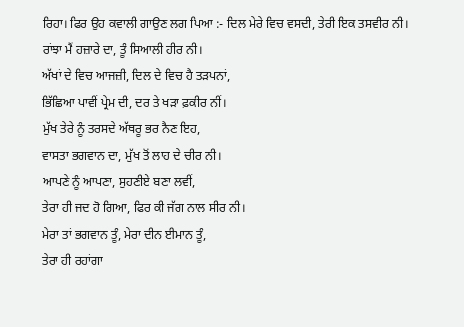ਰਿਹਾ। ਫਿਰ ਉਹ ਕਵਾਲੀ ਗਾਉਣ ਲਗ ਪਿਆ :- ਦਿਲ ਮੇਰੇ ਵਿਚ ਵਸਦੀ, ਤੇਰੀ ਇਕ ਤਸਵੀਰ ਨੀ।
ਰਾਂਝਾ ਮੈਂ ਹਜ਼ਾਰੇ ਦਾ, ਤੂੰ ਸਿਆਲੀ ਹੀਰ ਨੀ।
ਅੱਖਾਂ ਦੇ ਵਿਚ ਆਜਜ਼ੀ, ਦਿਲ ਦੇ ਵਿਚ ਹੈ ਤੜਪਨਾਂ,
ਭਿੱਛਿਆ ਪਾਵੀਂ ਪ੍ਰੇਮ ਦੀ, ਦਰ ਤੇ ਖੜਾ ਫ਼ਕੀਰ ਨੀਂ।
ਮੁੱਖ ਤੇਰੇ ਨੂੰ ਤਰਸਦੇ ਅੱਥਰੂ ਭਰ ਨੈਣ ਇਹ,
ਵਾਸਤਾ ਭਗਵਾਨ ਦਾ, ਮੁੱਖ ਤੋਂ ਲਾਹ ਦੇ ਚੀਰ ਨੀ।
ਆਪਣੇ ਨੂੰ ਆਪਣਾ, ਸੁਹਣੀਏ ਬਣਾ ਲਵੀਂ,
ਤੇਰਾ ਹੀ ਜਦ ਹੋ ਗਿਆ, ਫਿਰ ਕੀ ਜੱਗ ਨਾਲ ਸੀਰ ਨੀ।
ਮੇਰਾ ਤਾਂ ਭਗਵਾਨ ਤੂੰ, ਮੇਰਾ ਦੀਨ ਈਮਾਨ ਤੂੰ,
ਤੇਰਾ ਹੀ ਰਹਾਂਗਾ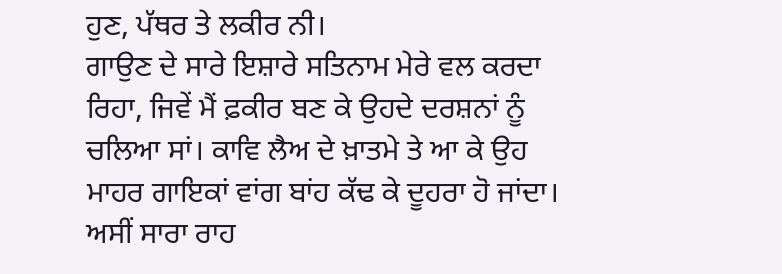ਹੁਣ, ਪੱਥਰ ਤੇ ਲਕੀਰ ਨੀ।
ਗਾਉਣ ਦੇ ਸਾਰੇ ਇਸ਼ਾਰੇ ਸਤਿਨਾਮ ਮੇਰੇ ਵਲ ਕਰਦਾ ਰਿਹਾ, ਜਿਵੇਂ ਮੈਂ ਫ਼ਕੀਰ ਬਣ ਕੇ ਉਹਦੇ ਦਰਸ਼ਨਾਂ ਨੂੰ ਚਲਿਆ ਸਾਂ। ਕਾਵਿ ਲੈਅ ਦੇ ਖ਼ਾਤਮੇ ਤੇ ਆ ਕੇ ਉਹ ਮਾਹਰ ਗਾਇਕਾਂ ਵਾਂਗ ਬਾਂਹ ਕੱਢ ਕੇ ਦੂਹਰਾ ਹੋ ਜਾਂਦਾ। ਅਸੀਂ ਸਾਰਾ ਰਾਹ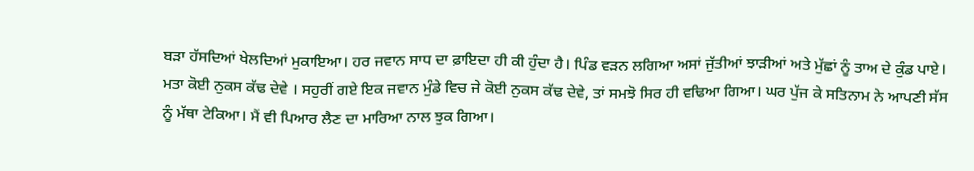ਬੜਾ ਹੱਸਦਿਆਂ ਖੇਲਦਿਆਂ ਮੁਕਾਇਆ। ਹਰ ਜਵਾਨ ਸਾਧ ਦਾ ਫ਼ਾਇਦਾ ਹੀ ਕੀ ਹੁੰਦਾ ਹੈ। ਪਿੰਡ ਵੜਨ ਲਗਿਆ ਅਸਾਂ ਜੁੱਤੀਆਂ ਝਾੜੀਆਂ ਅਤੇ ਮੁੱਛਾਂ ਨੂੰ ਤਾਅ ਦੇ ਕੁੰਡ ਪਾਏ। ਮਤਾ ਕੋਈ ਨੁਕਸ ਕੱਢ ਦੇਵੇ । ਸਹੁਰੀਂ ਗਏ ਇਕ ਜਵਾਨ ਮੁੰਡੇ ਵਿਚ ਜੇ ਕੋਈ ਨੁਕਸ ਕੱਢ ਦੇਵੇ, ਤਾਂ ਸਮਝੋ ਸਿਰ ਹੀ ਵਢਿਆ ਗਿਆ। ਘਰ ਪੁੱਜ ਕੇ ਸਤਿਨਾਮ ਨੇ ਆਪਣੀ ਸੱਸ ਨੂੰ ਮੱਥਾ ਟੇਕਿਆ। ਮੈਂ ਵੀ ਪਿਆਰ ਲੈਣ ਦਾ ਮਾਰਿਆ ਨਾਲ ਝੁਕ ਗਿਆ।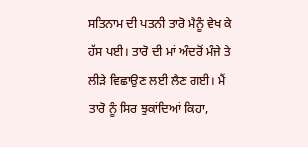ਸਤਿਨਾਮ ਦੀ ਪਤਨੀ ਤਾਰੋ ਮੈਨੂੰ ਵੇਖ ਕੇ ਹੱਸ ਪਈ। ਤਾਰੋ ਦੀ ਮਾਂ ਅੰਦਰੋਂ ਮੰਜੇ ਤੇ ਲੀੜੇ ਵਿਛਾਉਣ ਲਈ ਲੈਣ ਗਈ। ਮੈਂ ਤਾਰੋ ਨੂੰ ਸਿਰ ਝੁਕਾਂਦਿਆਂ ਕਿਹਾ,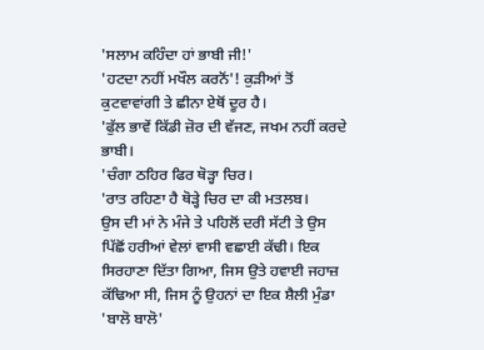'ਸਲਾਮ ਕਹਿੰਦਾ ਹਾਂ ਭਾਬੀ ਜੀ!'
'ਹਟਦਾ ਨਹੀਂ ਮਖੌਲ ਕਰਨੋਂ'! ਕੁੜੀਆਂ ਤੋਂ ਕੁਟਵਾਵਾਂਗੀ ਤੇ ਛੀਨਾ ਏਥੋਂ ਦੂਰ ਹੈ।
'ਫੁੱਲ ਭਾਵੇਂ ਕਿੱਡੀ ਜ਼ੋਰ ਦੀ ਵੱਜਣ, ਜਖਮ ਨਹੀਂ ਕਰਦੇ ਭਾਬੀ।
'ਚੰਗਾ ਠਹਿਰ ਫਿਰ ਥੋੜ੍ਹਾ ਚਿਰ।
'ਰਾਤ ਰਹਿਣਾ ਹੈ ਥੋੜ੍ਹੇ ਚਿਰ ਦਾ ਕੀ ਮਤਲਬ।
ਉਸ ਦੀ ਮਾਂ ਨੇ ਮੰਜੇ ਤੇ ਪਹਿਲੋਂ ਦਰੀ ਸੱਟੀ ਤੇ ਉਸ ਪਿੱਛੋਂ ਹਰੀਆਂ ਵੇਲਾਂ ਵਾਸੀ ਵਛਾਈ ਕੱਢੀ। ਇਕ ਸਿਰਹਾਣਾ ਦਿੱਤਾ ਗਿਆ, ਜਿਸ ਉਤੇ ਹਵਾਈ ਜਹਾਜ਼ ਕੱਢਿਆ ਸੀ, ਜਿਸ ਨੂੰ ਉਹਨਾਂ ਦਾ ਇਕ ਸ਼ੈਲੀ ਮੁੰਡਾ 'ਬਾਲੋ ਬਾਲੋ'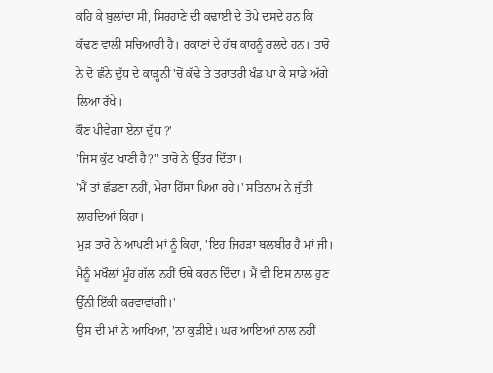ਕਹਿ ਕੇ ਬੁਲਾਂਦਾ ਸੀ, ਸਿਰਹਾਣੇ ਦੀ ਕਢਾਈ ਦੇ ਤੋਪੇ ਦਸਦੇ ਹਨ ਕਿ ਕੱਢਣ ਵਾਲੀ ਸਚਿਆਰੀ ਹੈ। ਰਕਾਣਾਂ ਦੇ ਹੱਥ ਕਾਹਨੂੰ ਰਲਦੇ ਹਨ। ਤਾਰੋ ਨੇ ਦੋ ਛੰਨੇ ਦੁੱਧ ਦੇ ਕਾੜ੍ਹਨੀ 'ਚੋਂ ਕੱਢੇ ਤੇ ਤਰਾਤਰੀ ਖੰਡ ਪਾ ਕੇ ਸਾਡੇ ਅੱਗੇ ਲਿਆ ਰੱਖੇ।
ਕੌਣ ਪੀਵੇਗਾ ਏਨਾ ਦੁੱਧ ?'
'ਜਿਸ ਕੁੱਟ ਖਾਣੀ ਹੈ?" ਤਾਰੋ ਨੇ ਉੱਤਰ ਦਿੱਤਾ।
'ਮੈਂ ਤਾਂ ਛੱਡਣਾ ਨਹੀਂ, ਮੇਰਾ ਹਿੱਸਾ ਪਿਆ ਰਹੇ।' ਸਤਿਨਾਮ ਨੇ ਜੁੱਤੀ ਲਾਹਦਿਆਂ ਕਿਹਾ।
ਮੁੜ ਤਾਰੋ ਨੇ ਆਪਣੀ ਮਾਂ ਨੂੰ ਕਿਹਾ, 'ਇਹ ਜਿਹੜਾ ਬਲਬੀਰ ਹੈ ਮਾਂ ਜੀ। ਮੈਨੂੰ ਮਖੌਲਾਂ ਮੂੰਹ ਗੱਲ ਨਹੀਂ ਓਥੇ ਕਰਨ ਦਿੰਦਾ। ਮੈਂ ਵੀ ਇਸ ਨਾਲ ਹੁਣ ਉੱਨੀ ਇੱਕੀ ਕਰਵਾਵਾਂਗੀ।'
ਉਸ ਦੀ ਮਾਂ ਨੇ ਆਖਿਆ, 'ਨਾ ਕੁੜੀਏ। ਘਰ ਆਇਆਂ ਨਾਲ ਨਹੀਂ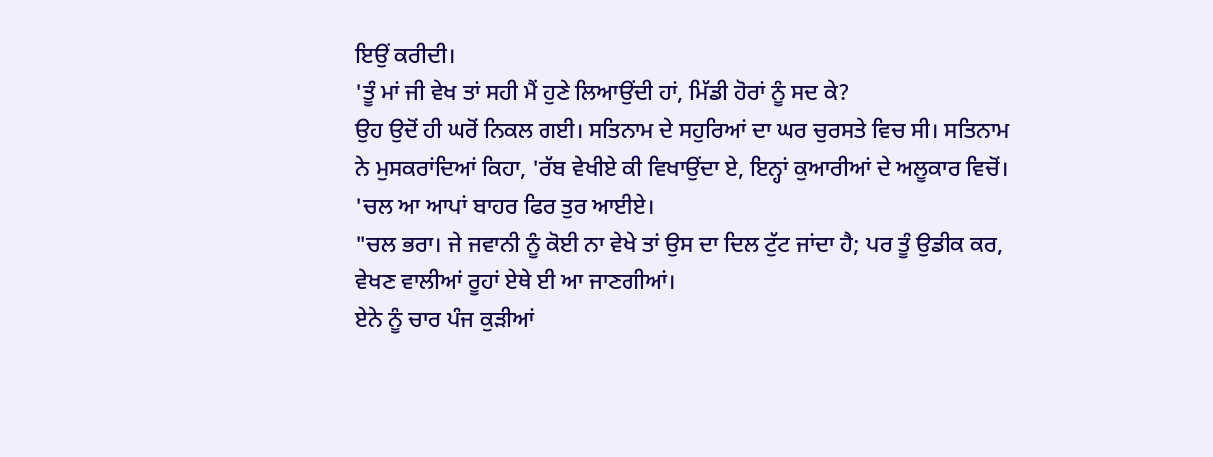ਇਉਂ ਕਰੀਦੀ।
'ਤੂੰ ਮਾਂ ਜੀ ਵੇਖ ਤਾਂ ਸਹੀ ਮੈਂ ਹੁਣੇ ਲਿਆਉਂਦੀ ਹਾਂ, ਮਿੱਡੀ ਹੋਰਾਂ ਨੂੰ ਸਦ ਕੇ?
ਉਹ ਉਦੋਂ ਹੀ ਘਰੋਂ ਨਿਕਲ ਗਈ। ਸਤਿਨਾਮ ਦੇ ਸਹੁਰਿਆਂ ਦਾ ਘਰ ਚੁਰਸਤੇ ਵਿਚ ਸੀ। ਸਤਿਨਾਮ ਨੇ ਮੁਸਕਰਾਂਦਿਆਂ ਕਿਹਾ, 'ਰੱਬ ਵੇਖੀਏ ਕੀ ਵਿਖਾਉਂਦਾ ਏ, ਇਨ੍ਹਾਂ ਕੁਆਰੀਆਂ ਦੇ ਅਲੂਕਾਰ ਵਿਚੋਂ।
'ਚਲ ਆ ਆਪਾਂ ਬਾਹਰ ਫਿਰ ਤੁਰ ਆਈਏ।
"ਚਲ ਭਰਾ। ਜੇ ਜਵਾਨੀ ਨੂੰ ਕੋਈ ਨਾ ਵੇਖੇ ਤਾਂ ਉਸ ਦਾ ਦਿਲ ਟੁੱਟ ਜਾਂਦਾ ਹੈ; ਪਰ ਤੂੰ ਉਡੀਕ ਕਰ, ਵੇਖਣ ਵਾਲੀਆਂ ਰੂਹਾਂ ਏਥੇ ਈ ਆ ਜਾਣਗੀਆਂ।
ਏਨੇ ਨੂੰ ਚਾਰ ਪੰਜ ਕੁੜੀਆਂ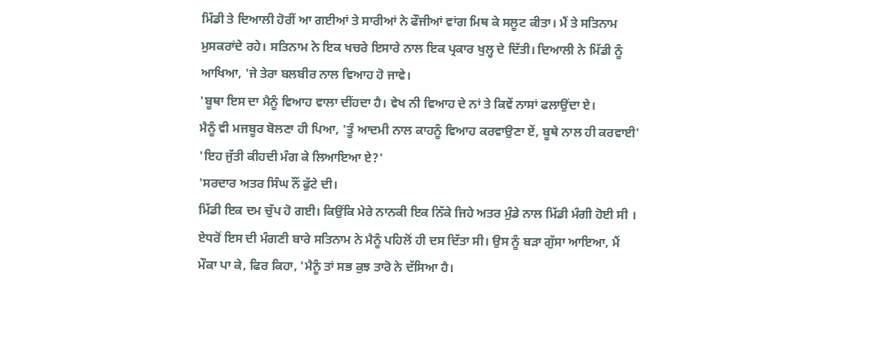ਮਿੱਡੀ ਤੇ ਦਿਆਲੀ ਹੋਰੀਂ ਆ ਗਈਆਂ ਤੇ ਸਾਰੀਆਂ ਨੇ ਫੌਜੀਆਂ ਵਾਂਗ ਮਿਥ ਕੇ ਸਲੂਟ ਕੀਤਾ। ਮੈਂ ਤੇ ਸਤਿਨਾਮ ਮੁਸਕਰਾਂਦੇ ਰਹੇ। ਸਤਿਨਾਮ ਨੇ ਇਕ ਖਚਰੇ ਇਸਾਰੇ ਨਾਲ ਇਕ ਪ੍ਰਕਾਰ ਖੁਲ੍ਹ ਦੇ ਦਿੱਤੀ। ਦਿਆਲੀ ਨੇ ਮਿੱਡੀ ਨੂੰ ਆਖਿਆ, 'ਜੇ ਤੇਰਾ ਬਲਬੀਰ ਨਾਲ ਵਿਆਹ ਹੋ ਜਾਵੇ।
'ਬੂਥਾ ਇਸ ਦਾ ਮੈਨੂੰ ਵਿਆਹ ਵਾਲਾ ਦੀਂਹਦਾ ਹੈ। ਵੇਖ ਨੀ ਵਿਆਹ ਦੇ ਨਾਂ ਤੇ ਕਿਵੇਂ ਨਾਸਾਂ ਫਲਾਉਂਦਾ ਏ।
ਮੈਨੂੰ ਵੀ ਮਜਬੂਰ ਬੋਲਣਾ ਹੀ ਪਿਆ, 'ਤੂੰ ਆਦਮੀ ਨਾਲ ਕਾਹਨੂੰ ਵਿਆਹ ਕਰਵਾਉਣਾ ਏਂ, ਬੂਥੇ ਨਾਲ ਹੀ ਕਰਵਾਈ'
'ਇਹ ਜੁੱਤੀ ਕੀਹਦੀ ਮੰਗ ਕੇ ਲਿਆਇਆ ਏ?'
'ਸਰਦਾਰ ਅਤਰ ਸਿੰਘ ਨੌਂ ਫੁੱਟੇ ਦੀ।
ਮਿੱਡੀ ਇਕ ਦਮ ਚੁੱਪ ਹੋ ਗਈ। ਕਿਉਂਕਿ ਮੇਰੇ ਨਾਨਕੀ ਇਕ ਨਿੱਕੇ ਜਿਹੇ ਅਤਰ ਮੁੰਡੇ ਨਾਲ ਮਿੱਡੀ ਮੰਗੀ ਹੋਈ ਸੀ । ਏਧਰੋਂ ਇਸ ਦੀ ਮੰਗਣੀ ਬਾਰੇ ਸਤਿਨਾਮ ਨੇ ਮੈਨੂੰ ਪਹਿਲੋਂ ਹੀ ਦਸ ਦਿੱਤਾ ਸੀ। ਉਸ ਨੂੰ ਬੜਾ ਗੁੱਸਾ ਆਇਆ, ਮੈਂ ਮੌਕਾ ਪਾ ਕੇ, ਫਿਰ ਕਿਹਾ, 'ਮੈਨੂੰ ਤਾਂ ਸਭ ਕੁਝ ਤਾਰੋ ਨੇ ਦੱਸਿਆ ਹੈ।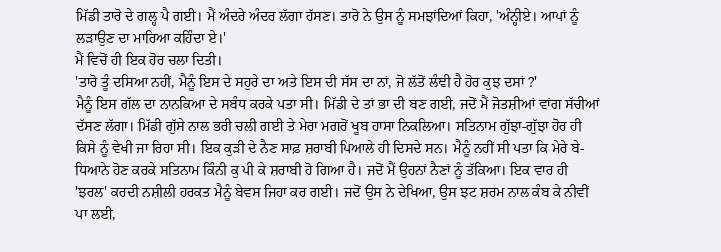ਮਿੱਡੀ ਤਾਰੋ ਦੇ ਗਲ੍ਹ ਪੈ ਗਈ। ਮੈਂ ਅੰਦਰੇ ਅੰਦਰ ਲੱਗਾ ਹੱਸਣ। ਤਾਰੋ ਨੇ ਉਸ ਨੂੰ ਸਮਝਾਂਦਿਆਂ ਕਿਹਾ, 'ਅੰਨ੍ਹੀਏ। ਆਪਾਂ ਨੂੰ ਲੜਾਉਣ ਦਾ ਮਾਰਿਆ ਕਹਿੰਦਾ ਏ।'
ਮੈਂ ਵਿਚੋਂ ਹੀ ਇਕ ਹੋਰ ਚਲਾ ਦਿਤੀ।
'ਤਾਰੋ ਤੂੰ ਦਸਿਆ ਨਹੀਂ, ਮੈਨੂੰ ਇਸ ਦੇ ਸਹੁਰੇ ਦਾ ਅਤੇ ਇਸ ਦੀ ਸੱਸ ਦਾ ਨਾਂ, ਜੋ ਲੱਤੋਂ ਲੰਞੀ ਹੈ ਹੋਰ ਕੁਝ ਦਸਾਂ ?'
ਮੈਨੂੰ ਇਸ ਗੱਲ ਦਾ ਨਾਨਕਿਆ ਦੇ ਸਬੰਧ ਕਰਕੇ ਪਤਾ ਸੀ। ਮਿੱਡੀ ਦੇ ਤਾਂ ਭਾ ਦੀ ਬਣ ਗਈ, ਜਦੋਂ ਮੈਂ ਜੋਤਸ਼ੀਆਂ ਵਾਂਗ ਸੱਚੀਆਂ ਦੱਸਣ ਲੱਗਾ। ਮਿੱਡੀ ਗੁੱਸੇ ਨਾਲ ਭਰੀ ਚਲੀ ਗਈ ਤੇ ਮੇਰਾ ਮਗਰੋਂ ਖੂਬ ਹਾਸਾ ਨਿਕਲਿਆ। ਸਤਿਨਾਮ ਗੁੱਝਾ-ਗੁੱਝਾ ਹੋਰ ਹੀ ਕਿਸੇ ਨੂੰ ਵੇਖੀ ਜਾ ਰਿਹਾ ਸੀ। ਇਕ ਕੁੜੀ ਦੇ ਨੈਣ ਸਾਫ਼ ਸ਼ਰਾਬੀ ਪਿਆਲੇ ਹੀ ਦਿਸਦੇ ਸਨ। ਮੈਨੂੰ ਨਹੀਂ ਸੀ ਪਤਾ ਕਿ ਮੇਰੇ ਬੇ-ਧਿਆਨੇ ਹੋਣ ਕਰਕੇ ਸਤਿਨਾਮ ਕਿੰਨੀ ਕੁ ਪੀ ਕੇ ਸ਼ਰਾਬੀ ਹੋ ਗਿਆ ਹੈ। ਜਦੋਂ ਮੈਂ ਉਹਨਾਂ ਨੈਣਾਂ ਨੂੰ ਤੱਕਿਆ। ਇਕ ਵਾਰ ਹੀ 'ਝਰਲ' ਕਰਦੀ ਨਸ਼ੀਲੀ ਹਰਕਤ ਮੈਨੂੰ ਬੇਵਸ ਜਿਹਾ ਕਰ ਗਈ। ਜਦੋਂ ਉਸ ਨੇ ਦੇਖਿਆ, ਉਸ ਝਟ ਸ਼ਰਮ ਨਾਲ ਕੰਬ ਕੇ ਨੀਵੀਂ ਪਾ ਲਈ,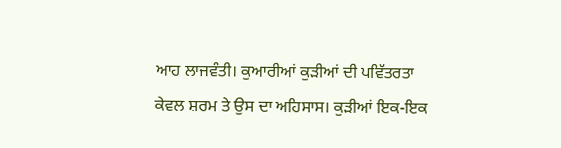ਆਹ ਲਾਜਵੰਤੀ। ਕੁਆਰੀਆਂ ਕੁੜੀਆਂ ਦੀ ਪਵਿੱਤਰਤਾ ਕੇਵਲ ਸ਼ਰਮ ਤੇ ਉਸ ਦਾ ਅਹਿਸਾਸ। ਕੁੜੀਆਂ ਇਕ-ਇਕ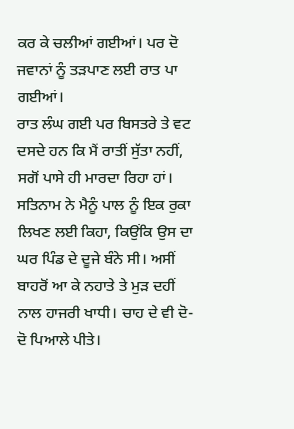ਕਰ ਕੇ ਚਲੀਆਂ ਗਈਆਂ। ਪਰ ਦੋ ਜਵਾਨਾਂ ਨੂੰ ਤੜਪਾਣ ਲਈ ਰਾਤ ਪਾ ਗਈਆਂ।
ਰਾਤ ਲੰਘ ਗਈ ਪਰ ਬਿਸਤਰੇ ਤੇ ਵਟ ਦਸਦੇ ਹਨ ਕਿ ਮੈਂ ਰਾਤੀਂ ਸੁੱਤਾ ਨਹੀਂ, ਸਗੋਂ ਪਾਸੇ ਹੀ ਮਾਰਦਾ ਰਿਹਾ ਹਾਂ। ਸਤਿਨਾਮ ਨੇ ਮੈਨੂੰ ਪਾਲ ਨੂੰ ਇਕ ਰੁਕਾ ਲਿਖਣ ਲਈ ਕਿਹਾ, ਕਿਉਂਕਿ ਉਸ ਦਾ ਘਰ ਪਿੰਡ ਦੇ ਦੂਜੇ ਬੰਨੇ ਸੀ। ਅਸੀਂ ਬਾਹਰੋਂ ਆ ਕੇ ਨਹਾਤੇ ਤੇ ਮੁੜ ਦਹੀਂ ਨਾਲ ਹਾਜਰੀ ਖਾਧੀ। ਚਾਹ ਦੇ ਵੀ ਦੋ-ਦੋ ਪਿਆਲੇ ਪੀਤੇ।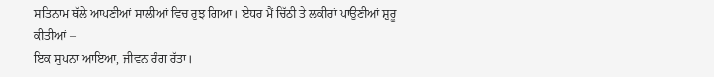ਸਤਿਨਾਮ ਥੱਲੇ ਆਪਣੀਆਂ ਸਾਲੀਆਂ ਵਿਚ ਰੁਝ ਗਿਆ। ਏਧਰ ਮੈਂ ਚਿੱਠੀ ਤੇ ਲਕੀਰਾਂ ਪਾਉਣੀਆਂ ਸ਼ੁਰੂ ਕੀਤੀਆਂ –
ਇਕ ਸੁਪਨਾ ਆਇਆ, ਜੀਵਨ ਰੰਗ ਰੱਤਾ।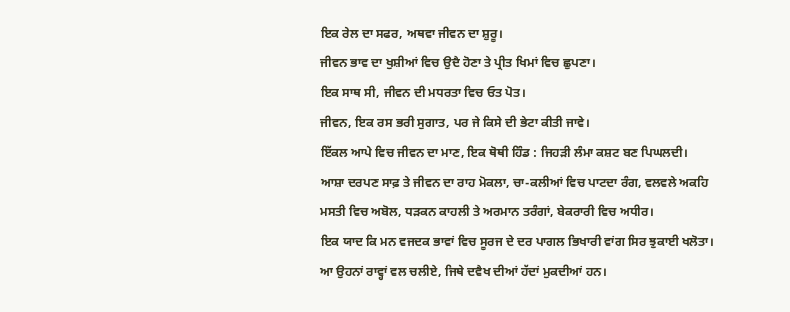ਇਕ ਰੇਲ ਦਾ ਸਫਰ, ਅਥਵਾ ਜੀਵਨ ਦਾ ਸ਼ੁਰੂ।
ਜੀਵਨ ਭਾਵ ਦਾ ਖੁਸ਼ੀਆਂ ਵਿਚ ਉਦੈ ਹੋਣਾ ਤੇ ਪ੍ਰੀਤ ਖਿਮਾਂ ਵਿਚ ਛੁਪਣਾ।
ਇਕ ਸਾਥ ਸੀ, ਜੀਵਨ ਦੀ ਮਧਰਤਾ ਵਿਚ ਓਤ ਪੋਤ।
ਜੀਵਨ, ਇਕ ਰਸ ਭਰੀ ਸੁਗਾਤ, ਪਰ ਜੇ ਕਿਸੇ ਦੀ ਭੇਟਾ ਕੀਤੀ ਜਾਵੇ।
ਇੱਕਲ ਆਪੇ ਵਿਚ ਜੀਵਨ ਦਾ ਮਾਣ, ਇਕ ਥੋਥੀ ਹਿੰਡ : ਜਿਹੜੀ ਲੰਮਾ ਕਸ਼ਟ ਬਣ ਪਿਘਲਦੀ।
ਆਸ਼ਾ ਦਰਪਣ ਸਾਫ਼ ਤੇ ਜੀਵਨ ਦਾ ਰਾਹ ਮੋਕਲਾ, ਚਾ-ਕਲੀਆਂ ਵਿਚ ਪਾਟਦਾ ਰੰਗ, ਵਲਵਲੇ ਅਕਹਿ ਮਸਤੀ ਵਿਚ ਅਬੋਲ, ਧੜਕਨ ਕਾਹਲੀ ਤੇ ਅਰਮਾਨ ਤਰੰਗਾਂ, ਬੇਕਰਾਰੀ ਵਿਚ ਅਧੀਰ।
ਇਕ ਯਾਦ ਕਿ ਮਨ ਵਜਦਕ ਭਾਵਾਂ ਵਿਚ ਸੂਰਜ ਦੇ ਦਰ ਪਾਗਲ ਭਿਖਾਰੀ ਵਾਂਗ ਸਿਰ ਝੁਕਾਈ ਖਲੋਤਾ।
ਆ ਉਹਨਾਂ ਰਾਵ੍ਹਾਂ ਵਲ ਚਲੀਏ, ਜਿਥੇ ਦਵੈਖ ਦੀਆਂ ਹੱਦਾਂ ਮੁਕਦੀਆਂ ਹਨ।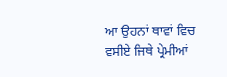ਆ ਉਹਨਾਂ ਥਾਵਾਂ ਵਿਚ ਵਸੀਏ ਜਿਥੇ ਪ੍ਰੇਮੀਆਂ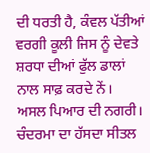ਦੀ ਧਰਤੀ ਹੈ, ਕੰਵਲ ਪੱਤੀਆਂ ਵਰਗੀ ਕੂਲੀ ਜਿਸ ਨੂੰ ਦੇਵਤੇ ਸ਼ਰਧਾ ਦੀਆਂ ਫੁੱਲ ਡਾਲਾਂ ਨਾਲ ਸਾਫ਼ ਕਰਦੇ ਨੇਂ।
ਅਸਲ ਪਿਆਰ ਦੀ ਨਗਰੀ।
ਚੰਦਰਮਾ ਦਾ ਹੱਸਦਾ ਸੀਤਲ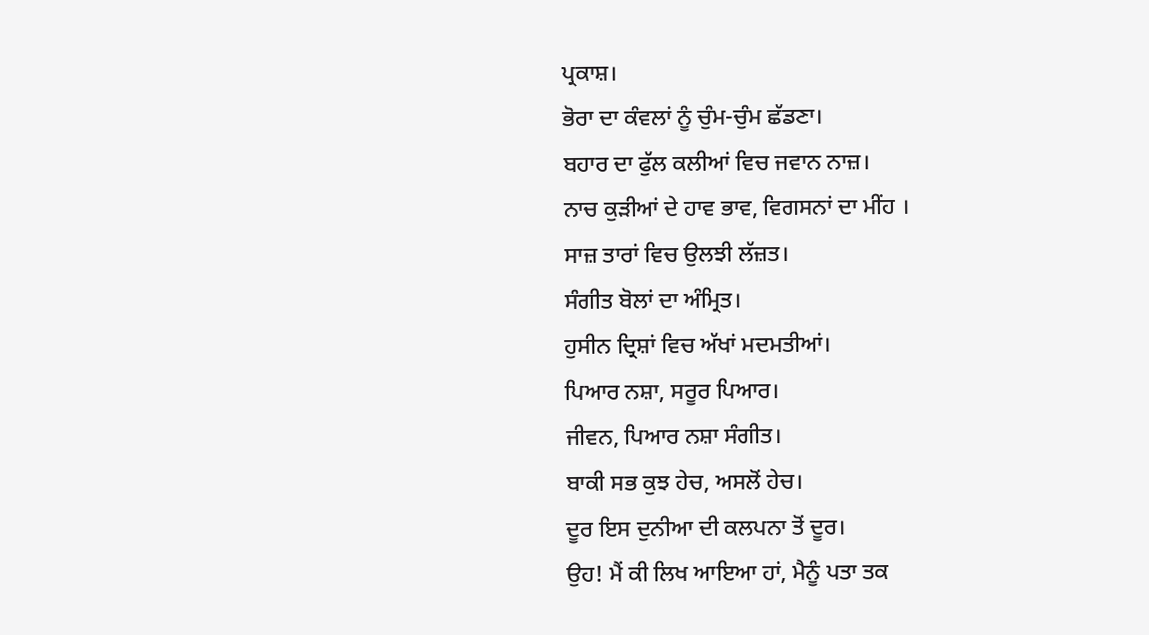ਪ੍ਰਕਾਸ਼।
ਭੋਰਾ ਦਾ ਕੰਵਲਾਂ ਨੂੰ ਚੁੰਮ-ਚੁੰਮ ਛੱਡਣਾ।
ਬਹਾਰ ਦਾ ਫੁੱਲ ਕਲੀਆਂ ਵਿਚ ਜਵਾਨ ਨਾਜ਼।
ਨਾਚ ਕੁੜੀਆਂ ਦੇ ਹਾਵ ਭਾਵ, ਵਿਗਸਨਾਂ ਦਾ ਮੀਂਹ ।
ਸਾਜ਼ ਤਾਰਾਂ ਵਿਚ ਉਲਝੀ ਲੱਜ਼ਤ।
ਸੰਗੀਤ ਬੋਲਾਂ ਦਾ ਅੰਮ੍ਰਿਤ।
ਹੁਸੀਨ ਦ੍ਰਿਸ਼ਾਂ ਵਿਚ ਅੱਖਾਂ ਮਦਮਤੀਆਂ।
ਪਿਆਰ ਨਸ਼ਾ, ਸਰੂਰ ਪਿਆਰ।
ਜੀਵਨ, ਪਿਆਰ ਨਸ਼ਾ ਸੰਗੀਤ।
ਬਾਕੀ ਸਭ ਕੁਝ ਹੇਚ, ਅਸਲੋਂ ਹੇਚ।
ਦੂਰ ਇਸ ਦੁਨੀਆ ਦੀ ਕਲਪਨਾ ਤੋਂ ਦੂਰ।
ਉਹ! ਮੈਂ ਕੀ ਲਿਖ ਆਇਆ ਹਾਂ, ਮੈਨੂੰ ਪਤਾ ਤਕ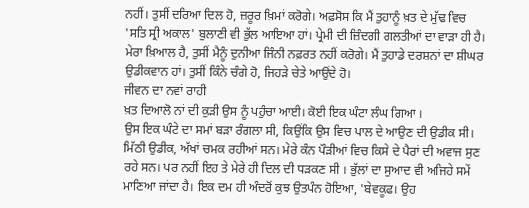ਨਹੀਂ। ਤੁਸੀਂ ਦਰਿਆ ਦਿਲ ਹੋ, ਜ਼ਰੂਰ ਖ਼ਿਮਾਂ ਕਰੋਗੇ। ਅਫ਼ਸੋਸ ਕਿ ਮੈਂ ਤੁਹਾਨੂੰ ਖ਼ਤ ਦੇ ਮੁੱਢ ਵਿਚ 'ਸਤਿ ਸ੍ਰੀ ਅਕਾਲ' ਬੁਲਾਣੀ ਵੀ ਭੁੱਲ ਆਇਆ ਹਾਂ। ਪ੍ਰੇਮੀ ਦੀ ਜ਼ਿੰਦਗੀ ਗਲਤੀਆਂ ਦਾ ਵਾੜਾ ਹੀ ਹੈ। ਮੇਰਾ ਖ਼ਿਆਲ ਹੈ, ਤੁਸੀਂ ਮੈਨੂੰ ਦੁਨੀਆ ਜਿੰਨੀ ਨਫ਼ਰਤ ਨਹੀਂ ਕਰੋਗੇ। ਮੈਂ ਤੁਹਾਡੇ ਦਰਸ਼ਨਾਂ ਦਾ ਸ਼ੀਘਰ ਉਡੀਕਵਾਨ ਹਾਂ। ਤੁਸੀਂ ਕਿੰਨੇ ਚੰਗੇ ਹੋ, ਜਿਹੜੇ ਚੇਤੇ ਆਉਂਦੇ ਹੋ।
ਜੀਵਨ ਦਾ ਨਵਾਂ ਰਾਹੀ
ਖ਼ਤ ਦਿਆਲੋ ਨਾਂ ਦੀ ਕੁੜੀ ਉਸ ਨੂੰ ਪਹੁੰਚਾ ਆਈ। ਕੋਈ ਇਕ ਘੰਟਾ ਲੰਘ ਗਿਆ ।
ਉਸ ਇਕ ਘੰਟੇ ਦਾ ਸਮਾਂ ਬੜਾ ਰੰਗਲਾ ਸੀ, ਕਿਉਂਕਿ ਉਸ ਵਿਚ ਪਾਲ ਦੇ ਆਉਣ ਦੀ ਉਡੀਕ ਸੀ। ਮਿੱਠੀ ਉਡੀਕ, ਅੱਖਾਂ ਚਮਕ ਰਹੀਆਂ ਸਨ। ਮੇਰੇ ਕੰਨ ਪੌੜੀਆਂ ਵਿਚ ਕਿਸੇ ਦੇ ਪੈਰਾਂ ਦੀ ਅਵਾਜ ਸੁਣ ਰਹੇ ਸਨ। ਪਰ ਨਹੀਂ ਇਹ ਤੇ ਮੇਰੇ ਹੀ ਦਿਲ ਦੀ ਧੜਕਣ ਸੀ । ਭੁੱਲਾਂ ਦਾ ਸੁਆਦ ਵੀ ਅਜਿਹੇ ਸਮੇਂ ਮਾਣਿਆ ਜਾਂਦਾ ਹੈ। ਇਕ ਦਮ ਹੀ ਅੰਦਰੋਂ ਕੁਝ ਉਤਪੰਨ ਹੋਇਆ, 'ਬੇਵਕੂਫ। ਉਹ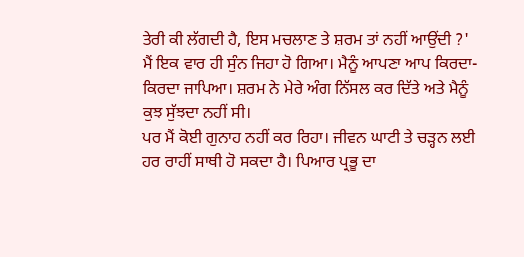ਤੇਰੀ ਕੀ ਲੱਗਦੀ ਹੈ, ਇਸ ਮਚਲਾਣ ਤੇ ਸ਼ਰਮ ਤਾਂ ਨਹੀਂ ਆਉਂਦੀ ?'
ਮੈਂ ਇਕ ਵਾਰ ਹੀ ਸੁੰਨ ਜਿਹਾ ਹੋ ਗਿਆ। ਮੈਨੂੰ ਆਪਣਾ ਆਪ ਕਿਰਦਾ-ਕਿਰਦਾ ਜਾਪਿਆ। ਸ਼ਰਮ ਨੇ ਮੇਰੇ ਅੰਗ ਨਿੱਸਲ ਕਰ ਦਿੱਤੇ ਅਤੇ ਮੈਨੂੰ ਕੁਝ ਸੁੱਝਦਾ ਨਹੀਂ ਸੀ।
ਪਰ ਮੈਂ ਕੋਈ ਗੁਨਾਹ ਨਹੀਂ ਕਰ ਰਿਹਾ। ਜੀਵਨ ਘਾਟੀ ਤੇ ਚੜ੍ਹਨ ਲਈ ਹਰ ਰਾਹੀਂ ਸਾਥੀ ਹੋ ਸਕਦਾ ਹੈ। ਪਿਆਰ ਪ੍ਰਭੂ ਦਾ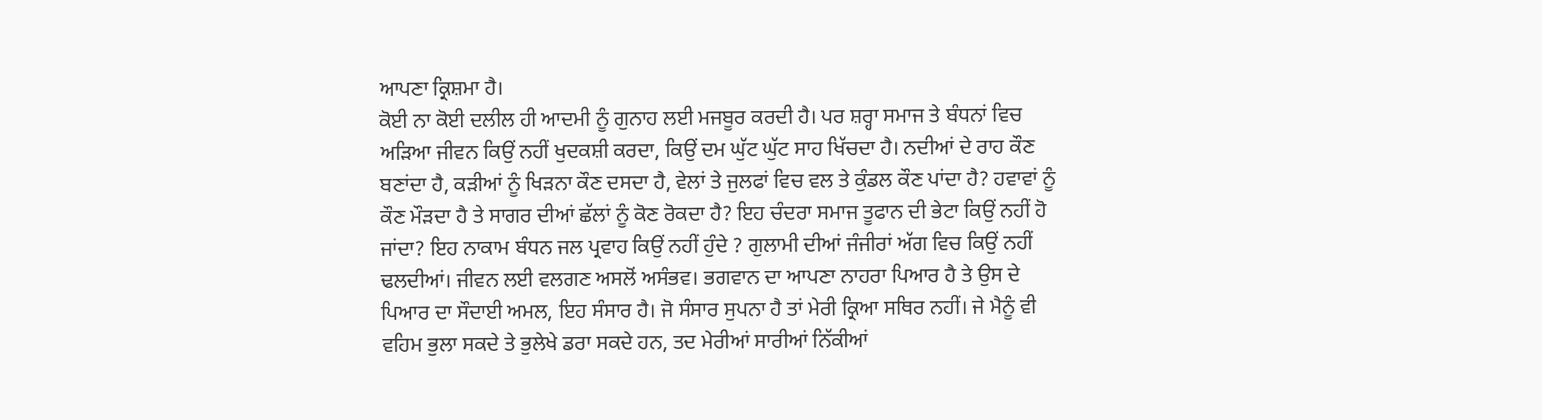ਆਪਣਾ ਕ੍ਰਿਸ਼ਮਾ ਹੈ।
ਕੋਈ ਨਾ ਕੋਈ ਦਲੀਲ ਹੀ ਆਦਮੀ ਨੂੰ ਗੁਨਾਹ ਲਈ ਮਜਬੂਰ ਕਰਦੀ ਹੈ। ਪਰ ਸ਼ਰ੍ਹਾ ਸਮਾਜ ਤੇ ਬੰਧਨਾਂ ਵਿਚ ਅੜਿਆ ਜੀਵਨ ਕਿਉਂ ਨਹੀਂ ਖੁਦਕਸ਼ੀ ਕਰਦਾ, ਕਿਉਂ ਦਮ ਘੁੱਟ ਘੁੱਟ ਸਾਹ ਖਿੱਚਦਾ ਹੈ। ਨਦੀਆਂ ਦੇ ਰਾਹ ਕੌਣ ਬਣਾਂਦਾ ਹੈ, ਕੜੀਆਂ ਨੂੰ ਖਿੜਨਾ ਕੌਣ ਦਸਦਾ ਹੈ, ਵੇਲਾਂ ਤੇ ਜੁਲਫਾਂ ਵਿਚ ਵਲ ਤੇ ਕੁੰਡਲ ਕੌਣ ਪਾਂਦਾ ਹੈ? ਹਵਾਵਾਂ ਨੂੰ ਕੌਣ ਮੌੜਦਾ ਹੈ ਤੇ ਸਾਗਰ ਦੀਆਂ ਛੱਲਾਂ ਨੂੰ ਕੋਣ ਰੋਕਦਾ ਹੈ? ਇਹ ਚੰਦਰਾ ਸਮਾਜ ਤੂਫਾਨ ਦੀ ਭੇਟਾ ਕਿਉਂ ਨਹੀਂ ਹੋ ਜਾਂਦਾ? ਇਹ ਨਾਕਾਮ ਬੰਧਨ ਜਲ ਪ੍ਰਵਾਹ ਕਿਉਂ ਨਹੀਂ ਹੁੰਦੇ ? ਗੁਲਾਮੀ ਦੀਆਂ ਜੰਜੀਰਾਂ ਅੱਗ ਵਿਚ ਕਿਉਂ ਨਹੀਂ ਢਲਦੀਆਂ। ਜੀਵਨ ਲਈ ਵਲਗਣ ਅਸਲੋਂ ਅਸੰਭਵ। ਭਗਵਾਨ ਦਾ ਆਪਣਾ ਨਾਹਰਾ ਪਿਆਰ ਹੈ ਤੇ ਉਸ ਦੇ ਪਿਆਰ ਦਾ ਸੌਦਾਈ ਅਮਲ, ਇਹ ਸੰਸਾਰ ਹੈ। ਜੋ ਸੰਸਾਰ ਸੁਪਨਾ ਹੈ ਤਾਂ ਮੇਰੀ ਕ੍ਰਿਆ ਸਥਿਰ ਨਹੀਂ। ਜੇ ਮੈਨੂੰ ਵੀ ਵਹਿਮ ਭੁਲਾ ਸਕਦੇ ਤੇ ਭੁਲੇਖੇ ਡਰਾ ਸਕਦੇ ਹਨ, ਤਦ ਮੇਰੀਆਂ ਸਾਰੀਆਂ ਨਿੱਕੀਆਂ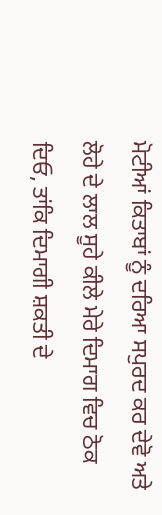ਮੋਟੀਆਂ ਕਿਤਾਬਾਂ ਨੂੰ ਦਰਿਆ ਸਪੁਰਦ ਕਰ ਦੇਵੋ ਅਤੇ ਲੋਹੇ ਦੇ ਲਾਲ ਸੂਹੇ ਕੀਲੇ ਮੇਰੇ ਦਿਮਾਗ ਵਿਚ ਠੋਕ ਦਿਓ, ਤਾਂਕਿ ਦਿਮਾਗੀ ਸ਼ਕਤੀ ਦੇ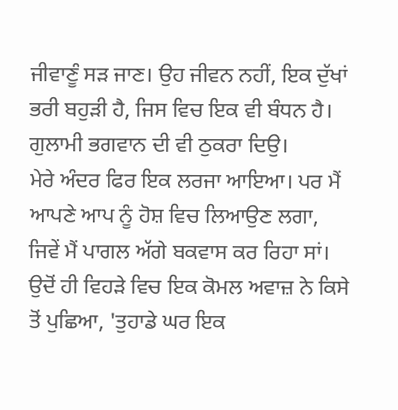ਜੀਵਾਣੂੰ ਸੜ ਜਾਣ। ਉਹ ਜੀਵਨ ਨਹੀਂ, ਇਕ ਦੁੱਖਾਂ ਭਰੀ ਬਹੁੜੀ ਹੈ, ਜਿਸ ਵਿਚ ਇਕ ਵੀ ਬੰਧਨ ਹੈ। ਗੁਲਾਮੀ ਭਗਵਾਨ ਦੀ ਵੀ ਠੁਕਰਾ ਦਿਉ।
ਮੇਰੇ ਅੰਦਰ ਫਿਰ ਇਕ ਲਰਜਾ ਆਇਆ। ਪਰ ਮੈਂ ਆਪਣੇ ਆਪ ਨੂੰ ਹੋਸ਼ ਵਿਚ ਲਿਆਉਣ ਲਗਾ, ਜਿਵੇਂ ਮੈਂ ਪਾਗਲ ਅੱਗੇ ਬਕਵਾਸ ਕਰ ਰਿਹਾ ਸਾਂ। ਉਦੋਂ ਹੀ ਵਿਹੜੇ ਵਿਚ ਇਕ ਕੋਮਲ ਅਵਾਜ਼ ਨੇ ਕਿਸੇ ਤੋਂ ਪੁਛਿਆ, 'ਤੁਹਾਡੇ ਘਰ ਇਕ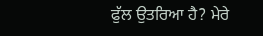ਫੁੱਲ ਉਤਰਿਆ ਹੈ? ਮੇਰੇ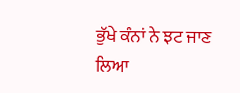ਭੁੱਖੇ ਕੰਨਾਂ ਨੇ ਝਟ ਜਾਣ ਲਿਆ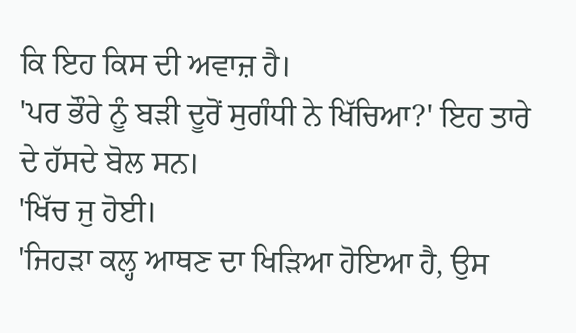ਕਿ ਇਹ ਕਿਸ ਦੀ ਅਵਾਜ਼ ਹੈ।
'ਪਰ ਭੌਰੇ ਨੂੰ ਬੜੀ ਦੂਰੋਂ ਸੁਗੰਧੀ ਨੇ ਖਿੱਚਿਆ?' ਇਹ ਤਾਰੇ ਦੇ ਹੱਸਦੇ ਬੋਲ ਸਨ।
'ਖਿੱਚ ਜੁ ਹੋਈ।
'ਜਿਹੜਾ ਕਲ੍ਹ ਆਥਣ ਦਾ ਖਿੜਿਆ ਹੋਇਆ ਹੈ, ਉਸ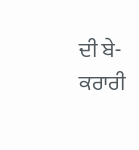ਦੀ ਬੇ-ਕਰਾਰੀ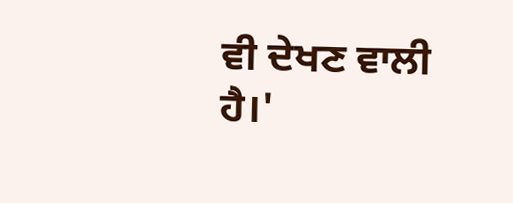ਵੀ ਦੇਖਣ ਵਾਲੀ ਹੈ।'